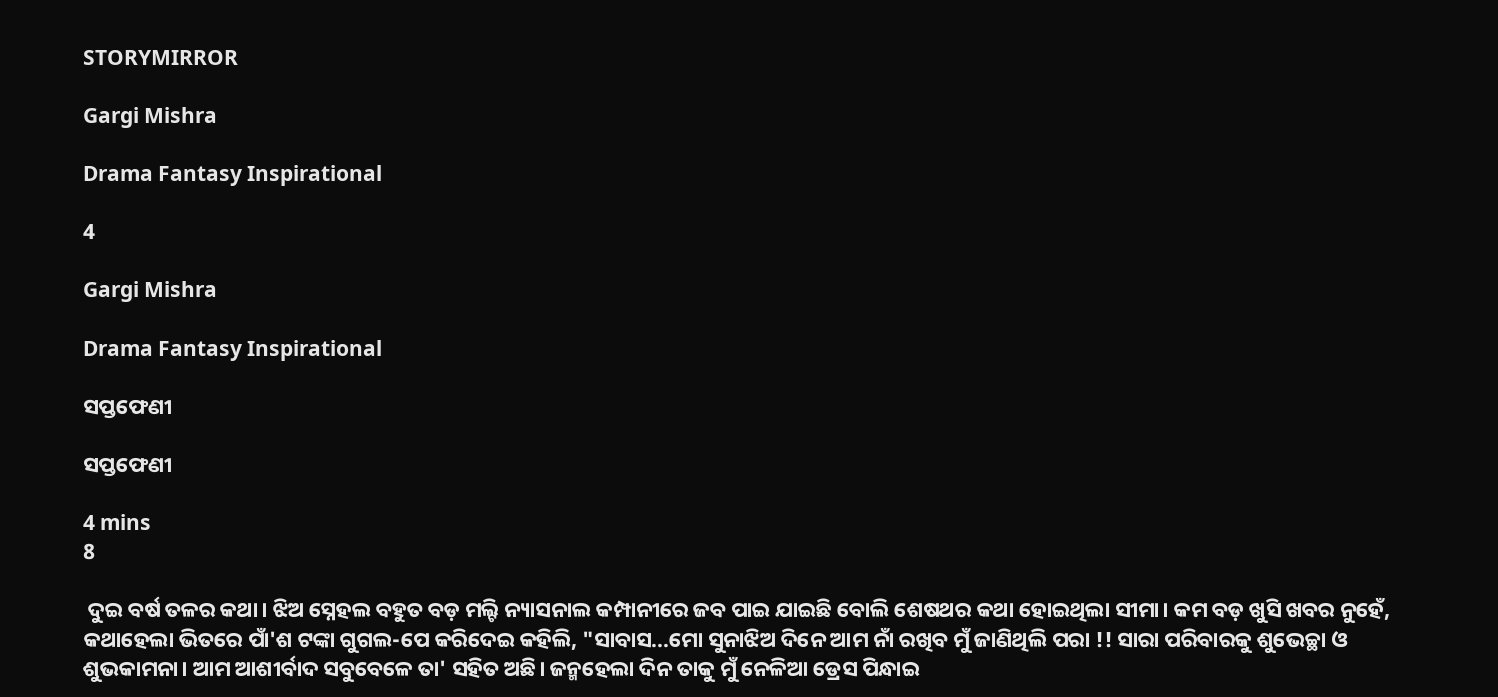STORYMIRROR

Gargi Mishra

Drama Fantasy Inspirational

4

Gargi Mishra

Drama Fantasy Inspirational

ସପ୍ତଫେଣୀ

ସପ୍ତଫେଣୀ

4 mins
8

 ଦୁଇ ବର୍ଷ ତଳର କଥା। ଝିଅ ସ୍ନେହଲ ବହୁତ ବଡ଼ ମଲ୍ଟି ନ୍ୟାସନାଲ କମ୍ପାନୀରେ ଜବ ପାଇ ଯାଇଛି ବୋଲି ଶେଷଥର କଥା ହୋଇଥିଲା ସୀମା। କମ ବଡ଼ ଖୁସି ଖବର ନୁହେଁ, କଥାହେଲା ଭିତରେ ପାଁ'ଶ ଟଙ୍କା ଗୁଗଲ-ପେ କରିଦେଇ କହିଲି, "ସାବାସ...ମୋ ସୁନାଝିଅ ଦିନେ ଆମ ନାଁ ରଖିବ ମୁଁ ଜାଣିଥିଲି ପରା !! ସାରା ପରିବାରକୁ ଶୁଭେଚ୍ଛା ଓ ଶୁଭକାମନା। ଆମ ଆଶୀର୍ବାଦ ସବୁବେଳେ ତା' ସହିତ ଅଛି। ଜନ୍ମହେଲା ଦିନ ତାକୁ ମୁଁ ନେଳିଆ ଡ୍ରେସ ପିନ୍ଧାଇ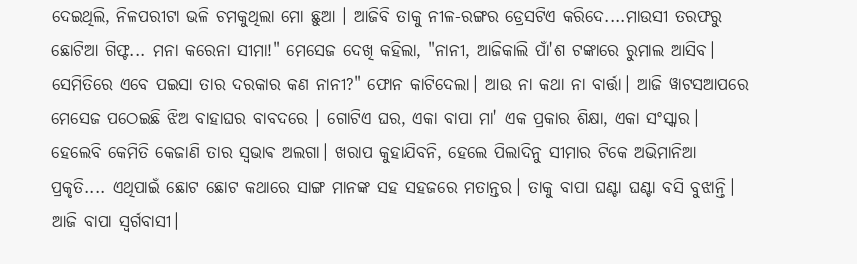ଦେଇଥିଲି, ନିଳପରୀଟା ଭଳି ଚମକୁଥିଲା ମୋ ଛୁଆ । ଆଜିବି ତାକୁ ନୀଳ-ରଙ୍ଗର ଡ୍ରେସଟିଏ କରିଦେ....ମାଉସୀ ତରଫରୁ ଛୋଟିଆ ଗିଫ୍ଟ... ମନା କରେନା ସୀମା!" ମେସେଜ ଦେଖି କହିଲା, "ନାନୀ, ଆଜିକାଲି ପାଁ'ଶ ଟଙ୍କାରେ ରୁମାଲ ଆସିବ। ସେମିତିରେ ଏବେ ପଇସା ତାର ଦରକାର କଣ ନାନୀ?" ଫୋନ କାଟିଦେଲା। ଆଉ ନା କଥା ନା ବାର୍ତ୍ତା। ଆଜି ୱାଟସଆପରେ ମେସେଜ ପଠେଇଛି ଝିଅ ବାହାଘର ବାବଦରେ । ଗୋଟିଏ ଘର, ଏକା ବାପା ମା' ଏକ ପ୍ରକାର ଶିକ୍ଷା, ଏକା ସଂସ୍କାର। ହେଲେବି କେମିତି କେଜାଣି ତାର ସ୍ଵଭାଵ ଅଲଗା। ଖରାପ କୁହାଯିବନି, ହେଲେ ପିଲାଦିନୁ ସୀମାର ଟିକେ ଅଭିମାନିଆ ପ୍ରକୃତି.... ଏଥିପାଇଁ ଛୋଟ ଛୋଟ କଥାରେ ସାଙ୍ଗ ମାନଙ୍କ ସହ ସହଜରେ ମତାନ୍ତର। ତାକୁ ବାପା ଘଣ୍ଟା ଘଣ୍ଟା ବସି ବୁଝାନ୍ତି। ଆଜି ବାପା ସ୍ବର୍ଗବାସୀ।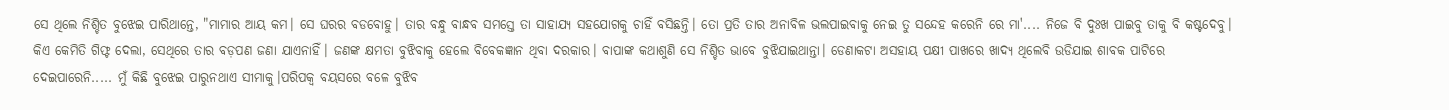ସେ ଥିଲେ ନିଶ୍ଚିତ ବୁଝେଇ ପାରିଥାନ୍ତେ, "ମାମାର ଆୟ କମ। ସେ ଘରର ବଡବୋହୁ। ତାର ବନ୍ଧୁ ବାନ୍ଧବ ସମସ୍ତେ ତା ସାହାଯ୍ୟ ସହଯୋଗକୁ ଚାହିଁ ବସିଛନ୍ତି। ତୋ ପ୍ରତି ତାର ଅନାବିଳ ଭଲପାଇବାକୁ ନେଇ ତୁ ସନ୍ଦେହ କରେନି ରେ ମା'.... ନିଜେ ବି ଦୁଃଖ ପାଇବୁ ତାକୁ ବି କଷ୍ଟଦେବୁ। କିଏ କେମିତି ଗିଫ୍ଟ ଦେଲା, ସେଥିରେ ତାର ବଡ଼ପଣ ଜଣା ଯାଏନାହିଁ। ଜଣଙ୍କ କ୍ଷମତା ବୁଝିବାକୁ ହେଲେ ବିବେକଜ୍ଞାନ ଥିବା ଦରକାର। ବାପାଙ୍କ କଥାଶୁଣି ସେ ନିଶ୍ଚିତ ଭାବେ ବୁଝିଯାଇଥାନ୍ତା। ଡେଣାକଟା ଅସହାୟ ପକ୍ଷୀ ପାଖରେ ଖାଦ୍ୟ ଥିଲେବି ଉଡିଯାଇ ଶାବକ ପାଟିରେ ଦେଇପାରେନି..... ମୁଁ କିଛି ବୁଝେଇ ପାରୁନଥାଏ ସୀମାକୁ।ପରିପକ୍ୱ ବୟସରେ ବଳେ ବୁଝିବ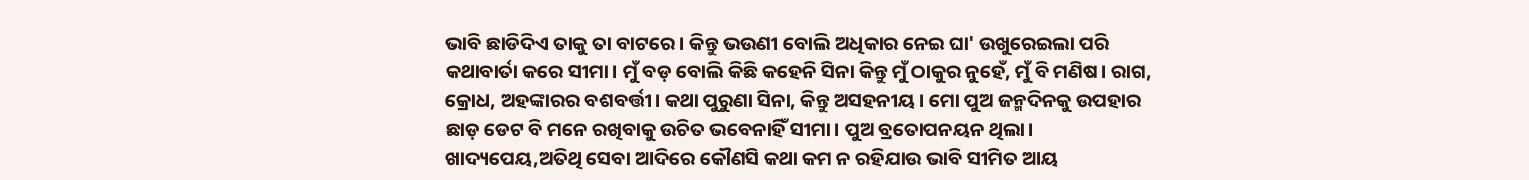ଭାବି ଛାଡିଦିଏ ତାକୁ ତା ବାଟରେ । କିନ୍ତୁ ଭଉଣୀ ବୋଲି ଅଧିକାର ନେଇ ଘା' ଉଖୁରେଇଲା ପରି କଥାବାର୍ତା କରେ ସୀମା। ମୁଁ ବଡ଼ ବୋଲି କିଛି କହେନି ସିନା କିନ୍ତୁ ମୁଁ ଠାକୁର ନୁହେଁ, ମୁଁ ବି ମଣିଷ। ରାଗ, କ୍ରୋଧ, ଅହଙ୍କାରର ବଶବର୍ତ୍ତୀ। କଥା ପୁରୁଣା ସିନା, କିନ୍ତୁ ଅସହନୀୟ। ମୋ ପୁଅ ଜନ୍ମଦିନକୁ ଉପହାର ଛାଡ଼ ଡେଟ ବି ମନେ ରଖିବାକୁ ଉଚିତ ଭବେନାହିଁ ସୀମା। ପୁଅ ବ୍ରତୋପନୟନ ଥିଲା। ଖାଦ୍ୟପେୟ,ଅତିଥି ସେବା ଆଦିରେ କୌଣସି କଥା କମ ନ ରହିଯାଉ ଭାବି ସୀମିତ ଆୟ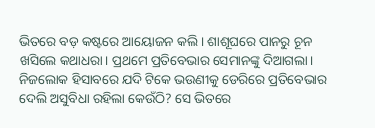ଭିତରେ ବଡ଼ କଷ୍ଟରେ ଆୟୋଜନ କଲି । ଶାଶୂଘରେ ପାନରୁ ଚୂନ ଖସିଲେ କଥାଧରା। ପ୍ରଥମେ ପ୍ରତିବେଭାର ସେମାନଙ୍କୁ ଦିଆଗଲା। ନିଜଲୋକ ହିସାବରେ ଯଦି ଟିକେ ଭଉଣୀକୁ ଡେରିରେ ପ୍ରତିବେଭାର ଦେଲି ଅସୁବିଧା ରହିଲା କେଉଁଠି? ସେ ଭିତରେ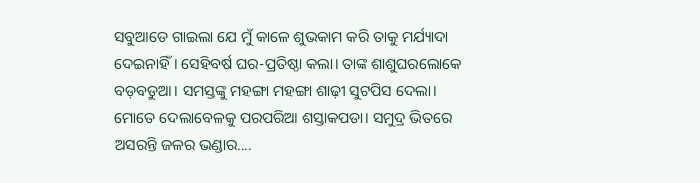ସବୁଆଡେ ଗାଇଲା ଯେ ମୁଁ କାଳେ ଶୁଭକାମ କରି ତାକୁ ମର୍ଯ୍ୟାଦା ଦେଇନାହିଁ। ସେହିବର୍ଷ ଘର-ପ୍ରତିଷ୍ଠା କଲା। ତାଙ୍କ ଶାଶୁଘରଲୋକେ ବଡ଼ବଡୁଆ। ସମସ୍ତଙ୍କୁ ମହଙ୍ଗା ମହଙ୍ଗା ଶାଢ଼ୀ ସୁଟପିସ ଦେଲା। ମୋତେ ଦେଲାବେଳକୁ ପରପରିଆ ଶସ୍ତାକପଡା। ସମୁଦ୍ର ଭିତରେ ଅସରନ୍ତି ଜଳର ଭଣ୍ଡାର....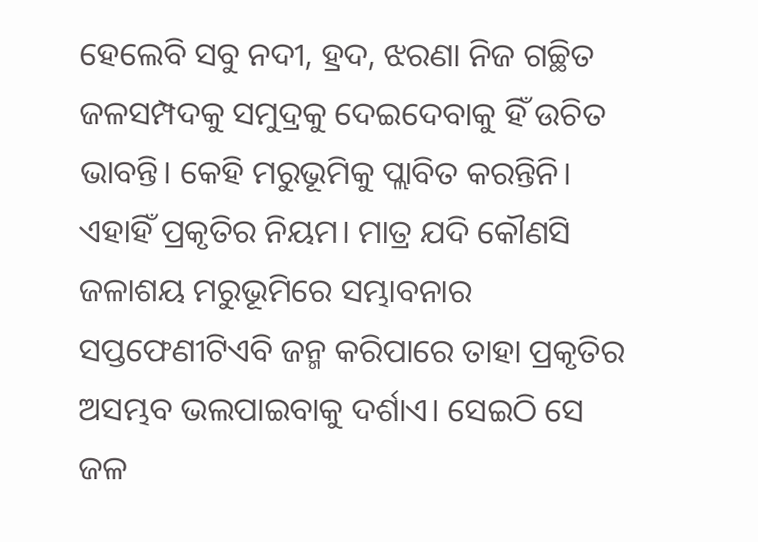ହେଲେବି ସବୁ ନଦୀ, ହ୍ରଦ, ଝରଣା ନିଜ ଗଚ୍ଛିତ ଜଳସମ୍ପଦକୁ ସମୁଦ୍ରକୁ ଦେଇଦେବାକୁ ହିଁ ଉଚିତ ଭାବନ୍ତି। କେହି ମରୁଭୂମିକୁ ପ୍ଲାବିତ କରନ୍ତିନି। ଏହାହିଁ ପ୍ରକୃତିର ନିୟମ। ମାତ୍ର ଯଦି କୌଣସି ଜଳାଶୟ ମରୁଭୂମିରେ ସମ୍ଭାବନାର ସପ୍ତଫେଣୀଟିଏବି ଜନ୍ମ କରିପାରେ ତାହା ପ୍ରକୃତିର ଅସମ୍ଭବ ଭଲପାଇବାକୁ ଦର୍ଶାଏ। ସେଇଠି ସେ ଜଳ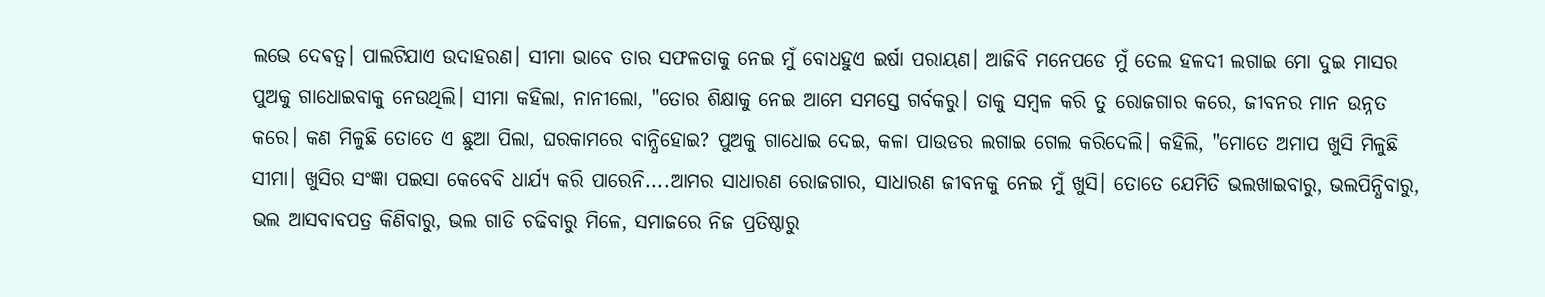ଲଭେ ଦେଵତ୍ବ। ପାଲଟିଯାଏ ଉଦାହରଣ। ସୀମା ଭାବେ ତାର ସଫଳତାକୁ ନେଇ ମୁଁ ବୋଧହୁଏ ଇର୍ଷା ପରାୟଣ। ଆଜିବି ମନେପଡେ ମୁଁ ତେଲ ହଳଦୀ ଲଗାଇ ମୋ ଦୁଇ ମାସର ପୁଅକୁ ଗାଧୋଇବାକୁ ନେଉଥିଲି। ସୀମା କହିଲା, ନାନୀଲୋ, "ତୋର ଶିକ୍ଷାକୁ ନେଇ ଆମେ ସମସ୍ତେ ଗର୍ବକରୁ। ତାକୁ ସମ୍ବଳ କରି ତୁ ରୋଜଗାର କରେ, ଜୀବନର ମାନ ଉନ୍ନତ କରେ। କଣ ମିଳୁଛି ତୋତେ ଏ ଛୁଆ ପିଲା, ଘରକାମରେ ବାନ୍ଧିହୋଇ? ପୁଅକୁ ଗାଧୋଇ ଦେଇ, କଳା ପାଉଡର ଲଗାଇ ଗେଲ କରିଦେଲି। କହିଲି, "ମୋତେ ଅମାପ ଖୁସି ମିଳୁଛି ସୀମା। ଖୁସିର ସଂଜ୍ଞା ପଇସା କେବେବି ଧାର୍ଯ୍ୟ କରି ପାରେନି....ଆମର ସାଧାରଣ ରୋଜଗାର, ସାଧାରଣ ଜୀବନକୁ ନେଇ ମୁଁ ଖୁସି। ତୋତେ ଯେମିତି ଭଲଖାଇବାରୁ, ଭଲପିନ୍ଧିବାରୁ, ଭଲ ଆସବାବପତ୍ର କିଣିବାରୁ, ଭଲ ଗାଡି ଚଢିବାରୁ ମିଳେ, ସମାଜରେ ନିଜ ପ୍ରତିଷ୍ଠାରୁ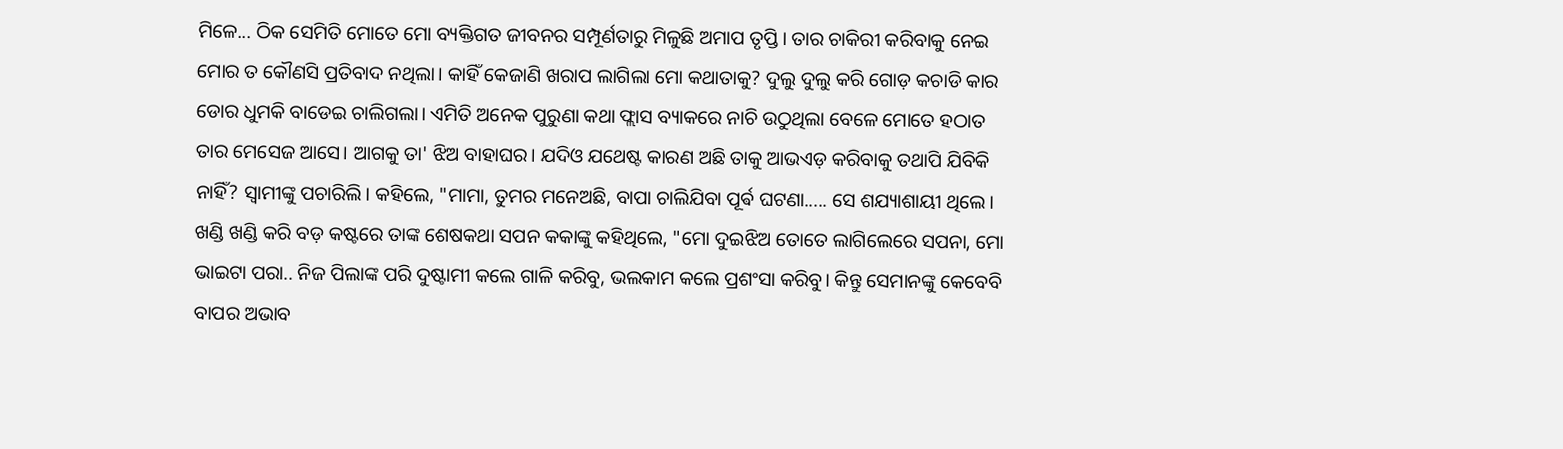ମିଳେ... ଠିକ ସେମିତି ମୋତେ ମୋ ବ୍ୟକ୍ତିଗତ ଜୀବନର ସମ୍ପୂର୍ଣତାରୁ ମିଳୁଛି ଅମାପ ତୃପ୍ତି। ତାର ଚାକିରୀ କରିବାକୁ ନେଇ ମୋର ତ କୌଣସି ପ୍ରତିବାଦ ନଥିଲା। କାହିଁ କେଜାଣି ଖରାପ ଲାଗିଲା ମୋ କଥାତାକୁ? ଦୁଲୁ ଦୁଲୁ କରି ଗୋଡ଼ କଚାଡି କାର ଡୋର ଧୁମକି ବାଡେଇ ଚାଲିଗଲା। ଏମିତି ଅନେକ ପୁରୁଣା କଥା ଫ୍ଲାସ ବ୍ୟାକରେ ନାଚି ଉଠୁଥିଲା ବେଳେ ମୋତେ ହଠାତ ତାର ମେସେଜ ଆସେ। ଆଗକୁ ତା' ଝିଅ ବାହାଘର। ଯଦିଓ ଯଥେଷ୍ଟ କାରଣ ଅଛି ତାକୁ ଆଭଏଡ଼ କରିବାକୁ ତଥାପି ଯିବିକି ନାହିଁ? ସ୍ୱାମୀଙ୍କୁ ପଚାରିଲି। କହିଲେ, "ମାମା, ତୁମର ମନେଅଛି, ବାପା ଚାଲିଯିବା ପୂର୍ଵ ଘଟଣା..... ସେ ଶଯ୍ୟାଶାୟୀ ଥିଲେ। ଖଣ୍ଡି ଖଣ୍ଡି କରି ବଡ଼ କଷ୍ଟରେ ତାଙ୍କ ଶେଷକଥା ସପନ କକାଙ୍କୁ କହିଥିଲେ, "ମୋ ଦୁଇଝିଅ ତୋତେ ଲାଗିଲେରେ ସପନା, ମୋ ଭାଇଟା ପରା.. ନିଜ ପିଲାଙ୍କ ପରି ଦୁଷ୍ଟାମୀ କଲେ ଗାଳି କରିବୁ, ଭଲକାମ କଲେ ପ୍ରଶଂସା କରିବୁ। କିନ୍ତୁ ସେମାନଙ୍କୁ କେବେବି ବାପର ଅଭାବ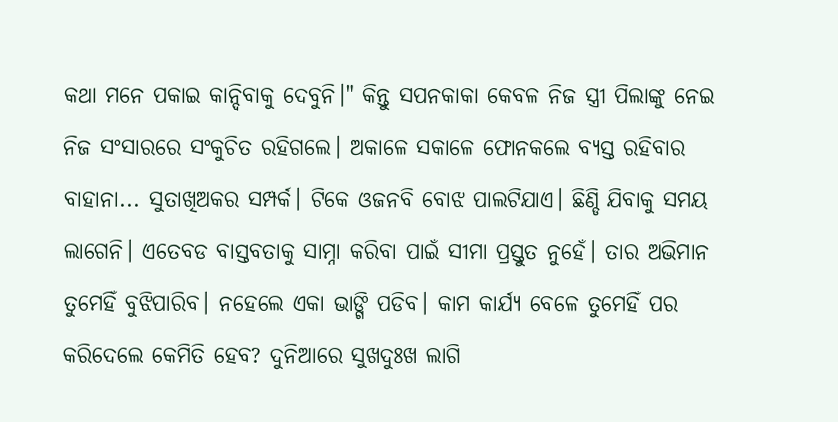କଥା ମନେ ପକାଇ କାନ୍ଦିବାକୁ ଦେବୁନି।" କିନ୍ତୁ ସପନକାକା କେବଳ ନିଜ ସ୍ତ୍ରୀ ପିଲାଙ୍କୁ ନେଇ ନିଜ ସଂସାରରେ ସଂକୁଚିତ ରହିଗଲେ। ଅକାଳେ ସକାଳେ ଫୋନକଲେ ବ୍ୟସ୍ତ ରହିବାର ବାହାନା... ସୁତାଖିଅକର ସମ୍ପର୍କ। ଟିକେ ଓଜନବି ବୋଝ ପାଲଟିଯାଏ। ଛିଣ୍ଡି ଯିବାକୁ ସମୟ ଲାଗେନି। ଏତେବଡ ବାସ୍ତବତାକୁ ସାମ୍ନା କରିବା ପାଇଁ ସୀମା ପ୍ରସ୍ତୁତ ନୁହେଁ। ତାର ଅଭିମାନ ତୁମେହିଁ ବୁଝିପାରିବ। ନହେଲେ ଏକା ଭାଙ୍ଗି ପଡିବ। କାମ କାର୍ଯ୍ୟ ବେଳେ ତୁମେହିଁ ପର କରିଦେଲେ କେମିତି ହେବ? ଦୁନିଆରେ ସୁଖଦୁଃଖ ଲାଗି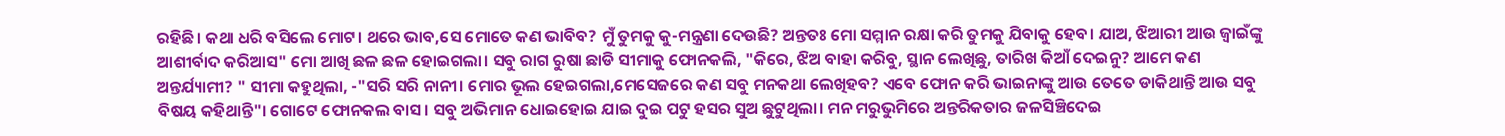ରହିଛି। କଥା ଧରି ବସିଲେ ମୋଟ। ଥରେ ଭାବ,ସେ ମୋତେ କଣ ଭାବିବ? ମୁଁ ତୁମକୁ କୁ-ମନ୍ତ୍ରଣା ଦେଉଛି? ଅନ୍ତତଃ ମୋ ସମ୍ମାନ ରକ୍ଷା କରି ତୁମକୁ ଯିବାକୁ ହେବ। ଯାଅ, ଝିଆରୀ ଆଉ ଜ୍ୱାଇଁଙ୍କୁ ଆଶୀର୍ବାଦ କରିଆସ" ମୋ ଆଖି ଛଳ ଛଳ ହୋଇଗଲା। ସବୁ ରାଗ ରୁଷା ଛାଡି ସୀମାକୁ ଫୋନକଲି, "କିରେ, ଝିଅ ବାହା କରିବୁ, ସ୍ଥାନ ଲେଖିଛୁ, ତାରିଖ କିଆଁ ଦେଇନୁ? ଆମେ କଣ ଅନ୍ତର୍ଯ୍ୟାମୀ? " ସୀମା କହୁଥିଲା, -"ସରି ସରି ନାନୀ। ମୋର ଭୂଲ ହେଇଗଲା,ମେସେଜରେ କଣ ସବୁ ମନକଥା ଲେଖିହବ? ଏବେ ଫୋନ କରି ଭାଇନାଙ୍କୁ ଆଉ ତେତେ ଡାକିଥାନ୍ତି ଆଉ ସବୁ ବିଷୟ କହିଥାନ୍ତି"। ଗୋଟେ ଫୋନକଲ ବାସ। ସବୁ ଅଭିମାନ ଧୋଇହୋଇ ଯାଇ ଦୁଇ ପଟୁ ହସର ସୁଅ ଛୁଟୁଥିଲା। ମନ ମରୁଭୁମିରେ ଅନ୍ତରିକତାର ଜଳସିଞ୍ଚିଦେଇ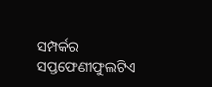ସମ୍ପର୍କର ସପ୍ତଫେଣୀଫୁଲଟିଏ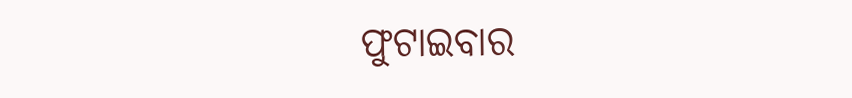ଫୁଟାଇବାର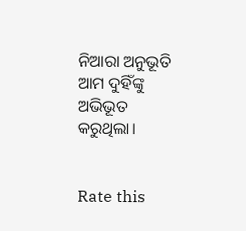ନିଆରା ଅନୁଭୂତି ଆମ ଦୁହିଁଙ୍କୁ ଅଭିଭୂତ କରୁଥିଲା।


Rate this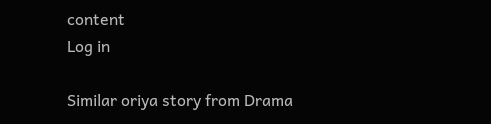content
Log in

Similar oriya story from Drama